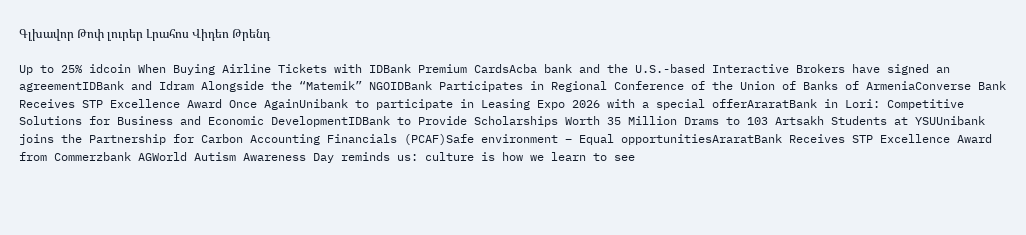Գլխավոր Թոփ լուրեր Լրահոս Վիդեո Թրենդ

Up to 25% idcoin When Buying Airline Tickets with IDBank Premium CardsAcba bank and the U.S.-based Interactive Brokers have signed an agreementIDBank and Idram Alongside the “Matemik” NGOIDBank Participates in Regional Conference of the Union of Banks of ArmeniaConverse Bank Receives STP Excellence Award Once AgainUnibank to participate in Leasing Expo 2026 with a special offerAraratBank in Lori: Competitive Solutions for Business and Economic DevelopmentIDBank to Provide Scholarships Worth 35 Million Drams to 103 Artsakh Students at YSUUnibank joins the Partnership for Carbon Accounting Financials (PCAF)Safe environment – Equal opportunitiesAraratBank Receives STP Excellence Award from Commerzbank AGWorld Autism Awareness Day reminds us: culture is how we learn to see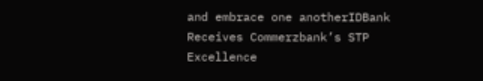and embrace one anotherIDBank Receives Commerzbank’s STP Excellence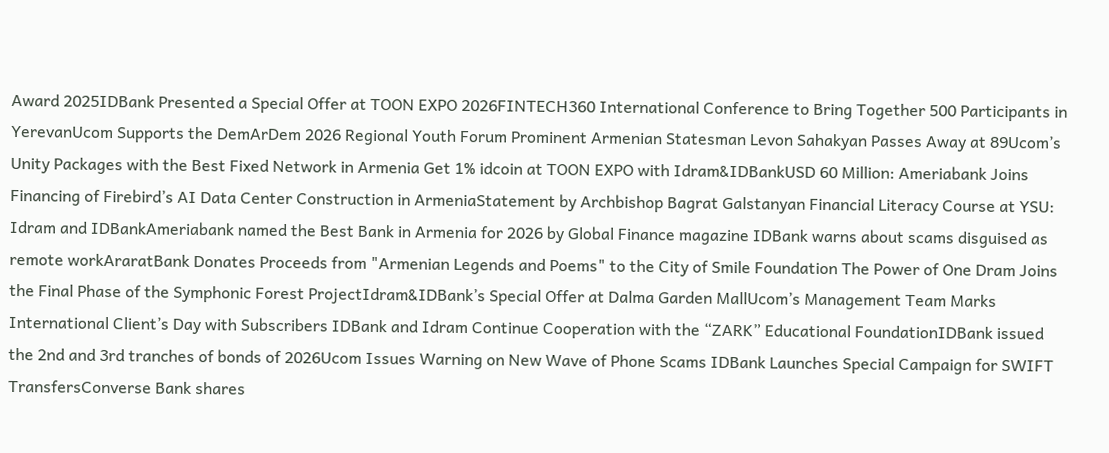Award 2025IDBank Presented a Special Offer at TOON EXPO 2026FINTECH360 International Conference to Bring Together 500 Participants in YerevanUcom Supports the DemArDem 2026 Regional Youth Forum Prominent Armenian Statesman Levon Sahakyan Passes Away at 89Ucom’s Unity Packages with the Best Fixed Network in Armenia Get 1% idcoin at TOON EXPO with Idram&IDBankUSD 60 Million: Ameriabank Joins Financing of Firebird’s AI Data Center Construction in ArmeniaStatement by Archbishop Bagrat Galstanyan Financial Literacy Course at YSU: Idram and IDBankAmeriabank named the Best Bank in Armenia for 2026 by Global Finance magazine IDBank warns about scams disguised as remote workAraratBank Donates Proceeds from "Armenian Legends and Poems" to the City of Smile Foundation The Power of One Dram Joins the Final Phase of the Symphonic Forest ProjectIdram&IDBank’s Special Offer at Dalma Garden MallUcom’s Management Team Marks International Client’s Day with Subscribers IDBank and Idram Continue Cooperation with the “ZARK” Educational FoundationIDBank issued the 2nd and 3rd tranches of bonds of 2026Ucom Issues Warning on New Wave of Phone Scams IDBank Launches Special Campaign for SWIFT TransfersConverse Bank shares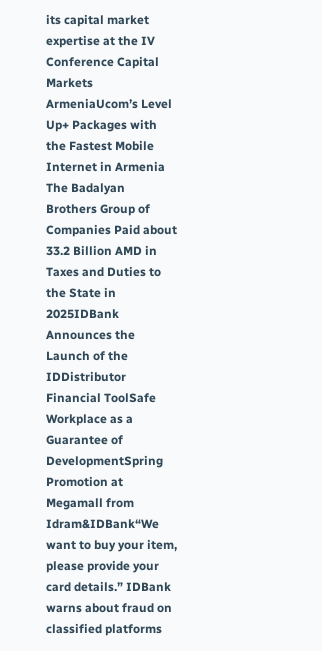its capital market expertise at the IV Conference Capital Markets ArmeniaUcom’s Level Up+ Packages with the Fastest Mobile Internet in Armenia The Badalyan Brothers Group of Companies Paid about 33.2 Billion AMD in Taxes and Duties to the State in 2025IDBank Announces the Launch of the IDDistributor Financial ToolSafe Workplace as a Guarantee of DevelopmentSpring Promotion at Megamall from Idram&IDBank“We want to buy your item, please provide your card details.” IDBank warns about fraud on classified platforms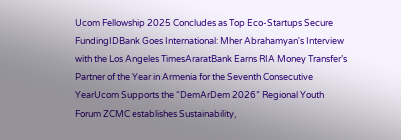Ucom Fellowship 2025 Concludes as Top Eco-Startups Secure FundingIDBank Goes International: Mher Abrahamyan's Interview with the Los Angeles TimesAraratBank Earns RIA Money Transfer’s Partner of the Year in Armenia for the Seventh Consecutive YearUcom Supports the “DemArDem 2026” Regional Youth Forum ZCMC еstablishes Sustainability,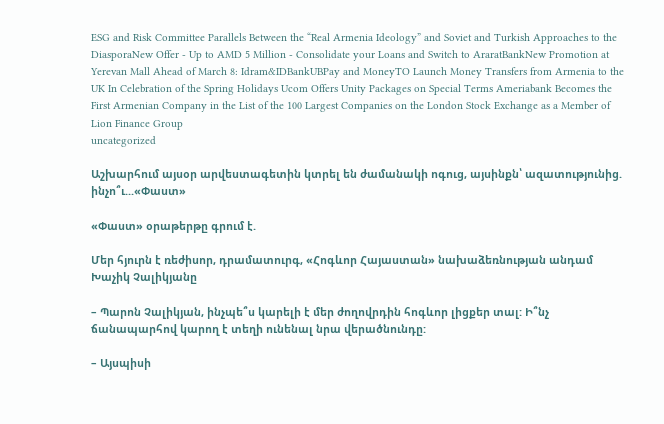ESG and Risk Committee Parallels Between the “Real Armenia Ideology” and Soviet and Turkish Approaches to the DiasporaNew Offer - Up to AMD 5 Million - Consolidate your Loans and Switch to AraratBankNew Promotion at Yerevan Mall Ahead of March 8: Idram&IDBankUBPay and MoneyTO Launch Money Transfers from Armenia to the UK In Celebration of the Spring Holidays Ucom Offers Unity Packages on Special Terms Ameriabank Becomes the First Armenian Company in the List of the 100 Largest Companies on the London Stock Exchange as a Member of Lion Finance Group
uncategorized

Աշխարհում այսօր արվեստագետին կտրել են ժամանակի ոգուց, այսինքն՝ ազատությունից. ինչո՞ւ...«Փաստ»

«Փաստ» օրաթերթը գրում է.

Մեր հյուրն է ռեժիսոր, դրամատուրգ, «Հոգևոր Հայաստան» նախաձեռնության անդամ Խաչիկ Չալիկյանը

– Պարոն Չալիկյան, ինչպե՞ս կարելի է մեր ժողովրդին հոգևոր լիցքեր տալ: Ի՞նչ ճանապարհով կարող է տեղի ունենալ նրա վերածնունդը:

– Այսպիսի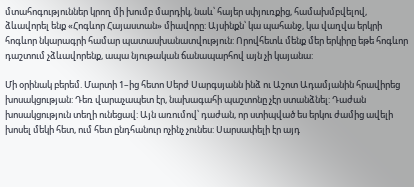մտահոգություններ կրող մի խումբ մարդիկ, նաև՝ հայեր սփյուռքից, համախմբվելով, ձևավորել ենք «Հոգևոր Հայաստան» միավորը: Այսինքն՝ կա պահանջ, կա վաղվա երկրի հոգևոր նկարագրի համար պատասխանատվություն: Որովհետև մենք մեր երկիրը եթե հոգևոր դաշտում չձևավորենք, ապա նյութական ճանապարհով այն չի կայանա:

Մի օրինակ բերեմ. Մարտի 1–ից հետո Սերժ Սարգսյանն ինձ ու Աշոտ Ադամյանին հրավիրեց խոսակցության: Դեռ վարաչապետ էր, նախագահի պաշտոնը չէր ստանձնել: Դաժան խոսակցություն տեղի ունեցավ: Այն առումով՝ դաժան, որ ստիպված ես երկու ժամից ավելի խոսել մեկի հետ, ում հետ ընդհանուր ոչինչ չունես: Սարսափելի էր այդ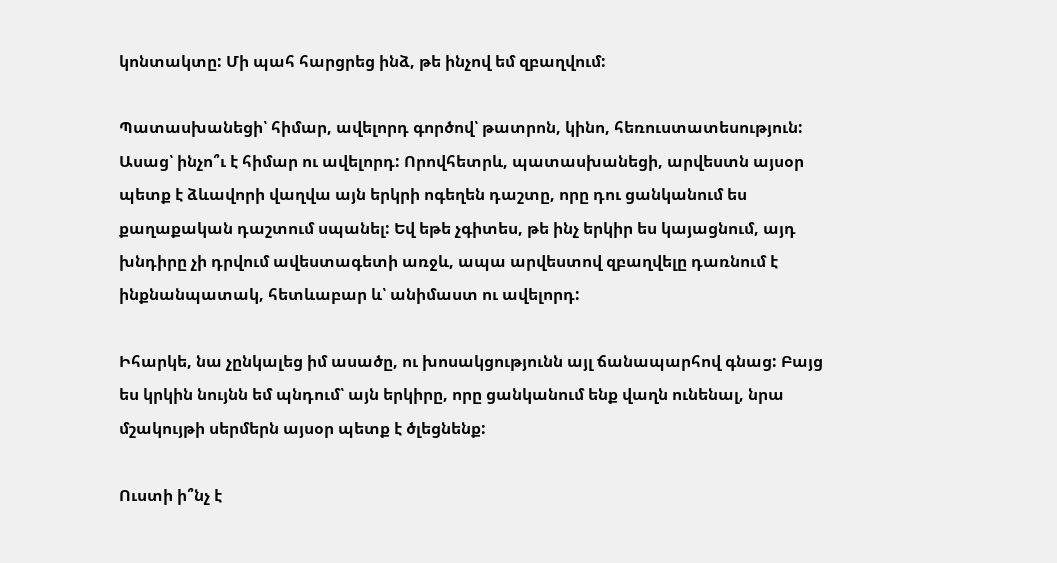կոնտակտը: Մի պահ հարցրեց ինձ, թե ինչով եմ զբաղվում:

Պատասխանեցի՝ հիմար, ավելորդ գործով՝ թատրոն, կինո, հեռուստատեսություն: Ասաց՝ ինչո՞ւ է հիմար ու ավելորդ: Որովհետրև, պատասխանեցի, արվեստն այսօր պետք է ձևավորի վաղվա այն երկրի ոգեղեն դաշտը, որը դու ցանկանում ես քաղաքական դաշտում սպանել: Եվ եթե չգիտես, թե ինչ երկիր ես կայացնում, այդ խնդիրը չի դրվում ավեստագետի առջև, ապա արվեստով զբաղվելը դառնում է ինքնանպատակ, հետևաբար և՝ անիմաստ ու ավելորդ:

Իհարկե, նա չընկալեց իմ ասածը, ու խոսակցությունն այլ ճանապարհով գնաց: Բայց ես կրկին նույնն եմ պնդում՝ այն երկիրը, որը ցանկանում ենք վաղն ունենալ, նրա մշակույթի սերմերն այսօր պետք է ծլեցնենք:

Ուստի ի՞նչ է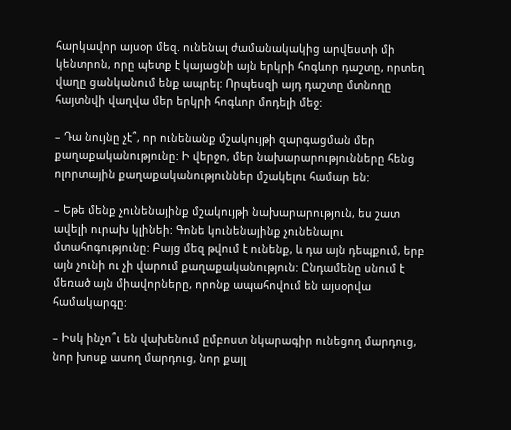հարկավոր այսօր մեզ. ունենալ ժամանակակից արվեստի մի կենտրոն, որը պետք է կայացնի այն երկրի հոգևոր դաշտը, որտեղ վաղը ցանկանում ենք ապրել: Որպեսզի այդ դաշտը մտնողը հայտնվի վաղվա մեր երկրի հոգևոր մոդելի մեջ:

– Դա նույնը չէ՞, որ ունենանք մշակույթի զարգացման մեր քաղաքականությունը: Ի վերջո, մեր նախարարությունները հենց ոլորտային քաղաքականություններ մշակելու համար են:

– Եթե մենք չունենայինք մշակույթի նախարարություն, ես շատ ավելի ուրախ կլինեի: Գոնե կունենայինք չունենալու մտահոգությունը: Բայց մեզ թվում է ունենք, և դա այն դեպքում, երբ այն չունի ու չի վարում քաղաքականություն: Ընդամենը սնում է մեռած այն միավորները, որոնք ապահովում են այսօրվա համակարգը:

– Իսկ ինչո՞ւ են վախենում ըմբոստ նկարագիր ունեցող մարդուց, նոր խոսք ասող մարդուց, նոր քայլ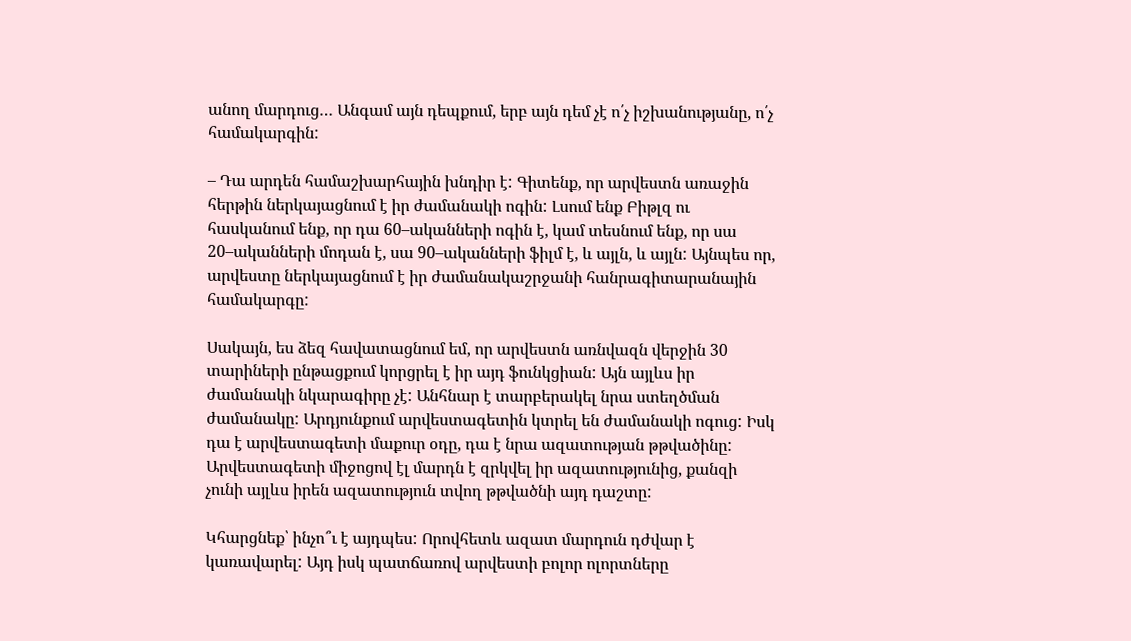անող մարդուց… Անգամ այն դեպքում, երբ այն դեմ չէ ո՛չ իշխանությանը, ո՛չ համակարգին:

– Դա արդեն համաշխարհային խնդիր է: Գիտենք, որ արվեստն առաջին հերթին ներկայացնում է իր ժամանակի ոգին: Լսում ենք Բիթլզ ու հասկանում ենք, որ դա 60–ականների ոգին է, կամ տեսնում ենք, որ սա 20–ականների մոդան է, սա 90–ականների ֆիլմ է, և այլն, և այլն: Այնպես որ, արվեստը ներկայացնում է իր ժամանակաշրջանի հանրագիտարանային համակարգը:

Սակայն, ես ձեզ հավատացնում եմ, որ արվեստն առնվազն վերջին 30 տարիների ընթացքում կորցրել է իր այդ ֆունկցիան: Այն այլևս իր ժամանակի նկարագիրը չէ: Անհնար է տարբերակել նրա ստեղծման ժամանակը: Արդյունքում արվեստագետին կտրել են ժամանակի ոգուց: Իսկ դա է արվեստագետի մաքուր օդը, դա է նրա ազատության թթվածինը: Արվեստագետի միջոցով էլ մարդն է զրկվել իր ազատությունից, քանզի չունի այլևս իրեն ազատություն տվող թթվածնի այդ դաշտը:

Կհարցնեք՝ ինչո՞ւ է այդպես: Որովհետև ազատ մարդուն դժվար է կառավարել: Այդ իսկ պատճառով արվեստի բոլոր ոլորտները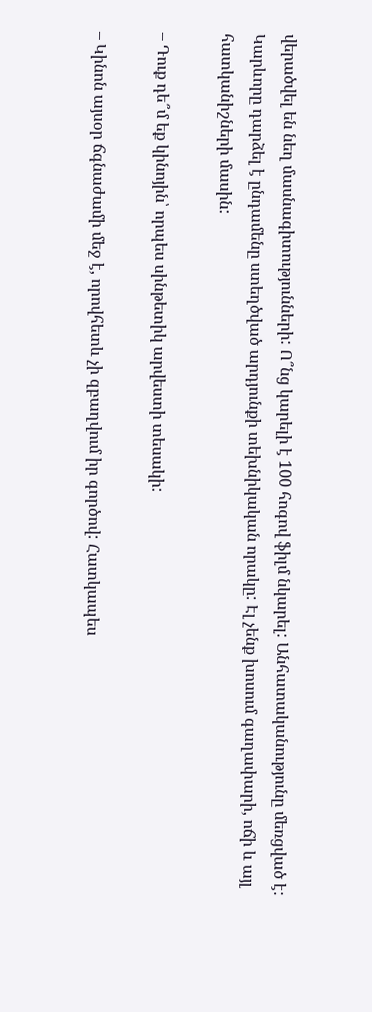վերածվել են նեղ մասնագիտությունների: Ո՞նց կարելի է 100 հոգով ֆիլմ նկարել: Անհատականությունը մեռցված է: Կարևորը դարձել է ընդամենը ստեղծված արդյունքի տեխնիկական որակը: Էլ չենք խոսում գաղափարի, ոճի և այլ հատկանիշների մասին:

– Դուք դե՞մ եք կինոյին՝ որպես սինթետիկ արվեստի տեսակի:

– Կինոն այսօր ճգնաժամի մեջ է, որովհետև չի զբաղվում իր գործով: Հատկապես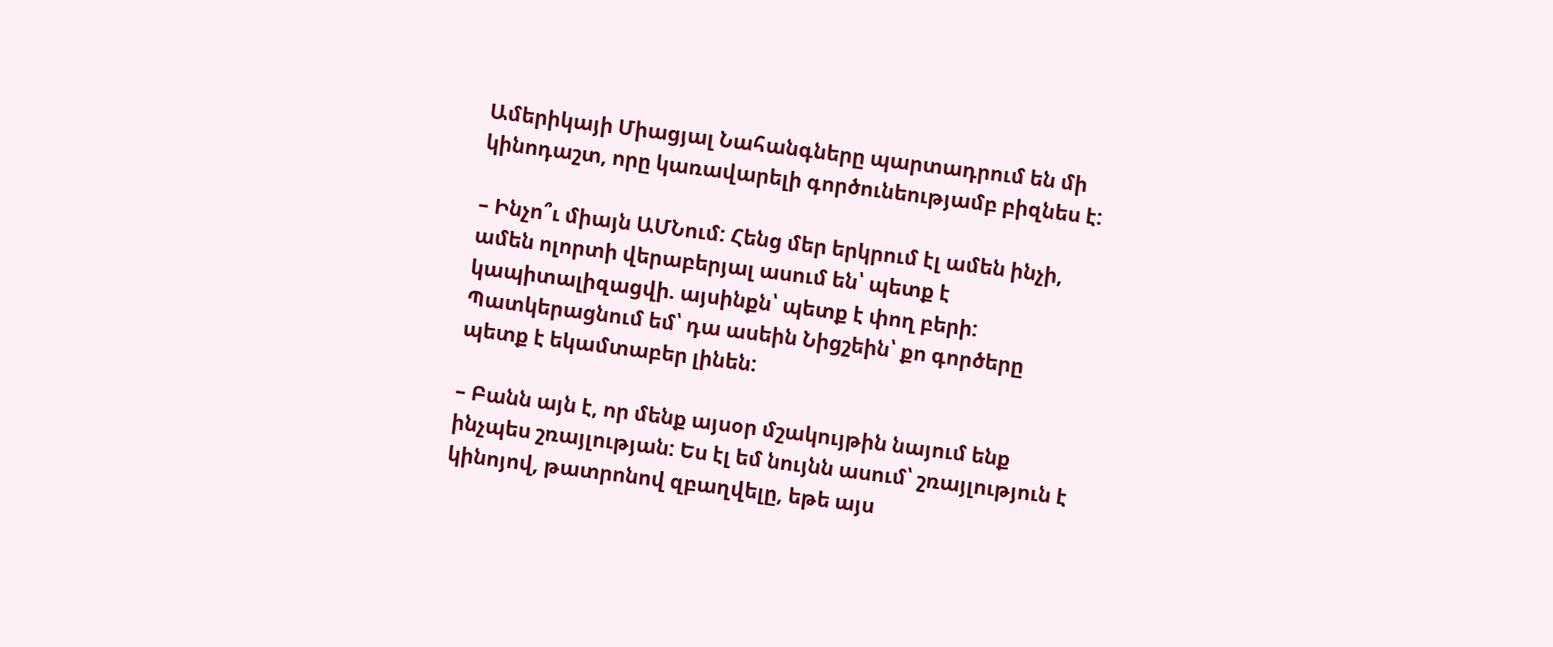Ամերիկայի Միացյալ Նահանգները պարտադրում են մի կինոդաշտ, որը կառավարելի գործունեությամբ բիզնես է:

– Ինչո՞ւ միայն ԱՄՆում: Հենց մեր երկրում էլ ամեն ինչի, ամեն ոլորտի վերաբերյալ ասում են՝ պետք է կապիտալիզացվի. այսինքն՝ պետք է փող բերի: Պատկերացնում եմ՝ դա ասեին Նիցշեին՝ քո գործերը պետք է եկամտաբեր լինեն:

– Բանն այն է, որ մենք այսօր մշակույթին նայում ենք ինչպես շռայլության: Ես էլ եմ նույնն ասում՝ շռայլություն է կինոյով, թատրոնով զբաղվելը, եթե այս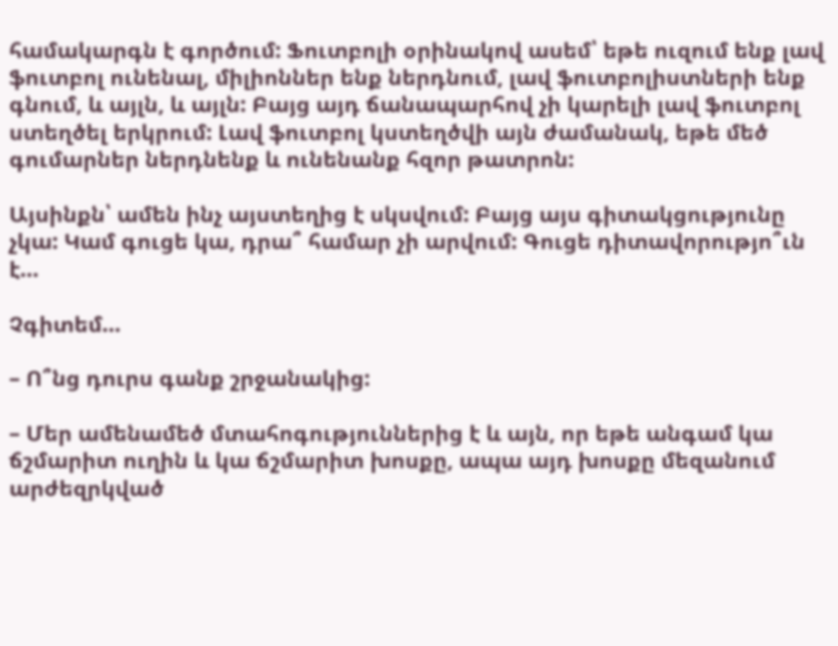համակարգն է գործում: Ֆուտբոլի օրինակով ասեմ՝ եթե ուզում ենք լավ ֆուտբոլ ունենալ, միլիոններ ենք ներդնում, լավ ֆուտբոլիստների ենք գնում, և այլն, և այլն: Բայց այդ ճանապարհով չի կարելի լավ ֆուտբոլ ստեղծել երկրում: Լավ ֆուտբոլ կստեղծվի այն ժամանակ, եթե մեծ գումարներ ներդնենք և ունենանք հզոր թատրոն:

Այսինքն՝ ամեն ինչ այստեղից է սկսվում: Բայց այս գիտակցությունը չկա: Կամ գուցե կա, դրա՞ համար չի արվում: Գուցե դիտավորությո՞ւն է…

Չգիտեմ…

– Ո՞նց դուրս գանք շրջանակից:

– Մեր ամենամեծ մտահոգություններից է և այն, որ եթե անգամ կա ճշմարիտ ուղին և կա ճշմարիտ խոսքը, ապա այդ խոսքը մեզանում արժեզրկված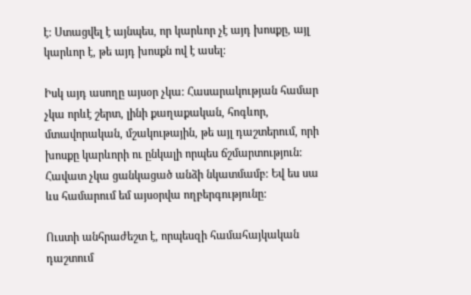է: Ստացվել է այնպես, որ կարևոր չէ այդ խոսքը, այլ կարևոր է, թե այդ խոսքն ով է ասել:

Իսկ այդ ասողը այսօր չկա: Հասարակության համար չկա որևէ շերտ, լինի քաղաքական, հոգևոր, մտավորական, մշակութային, թե այլ դաշտերում, որի խոսքը կարևորի ու ընկալի որպես ճշմարտություն: Հավատ չկա ցանկացած անձի նկատմամբ: Եվ ես սա ևս համարում եմ այսօրվա ողբերգությունը:

Ուստի անհրաժեշտ է, որպեսզի համահայկական դաշտում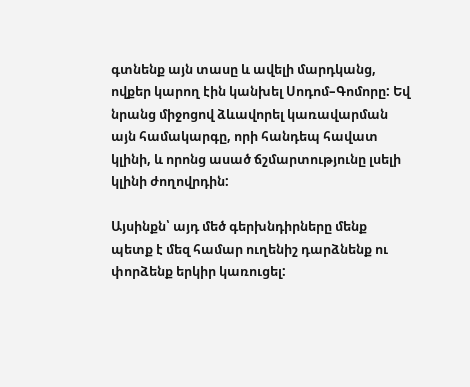գտնենք այն տասը և ավելի մարդկանց, ովքեր կարող էին կանխել Սոդոմ–Գոմորը: Եվ նրանց միջոցով ձևավորել կառավարման այն համակարգը, որի հանդեպ հավատ կլինի, և որոնց ասած ճշմարտությունը լսելի կլինի ժողովրդին:

Այսինքն՝ այդ մեծ գերխնդիրները մենք պետք է մեզ համար ուղենիշ դարձնենք ու փորձենք երկիր կառուցել: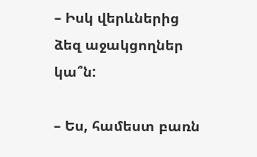– Իսկ վերևներից ձեզ աջակցողներ կա՞ն:

– Ես, համեստ բառն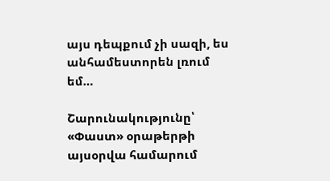այս դեպքում չի սազի, ես անհամեստորեն լռում եմ…

Շարունակությունը՝ «Փաստ» օրաթերթի այսօրվա համարում